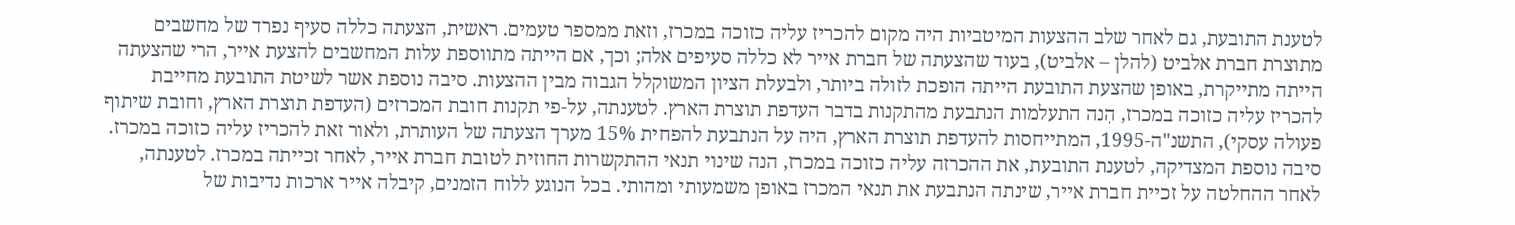לטענת התובעת, גם לאחר שלב ההצעות המיטביות היה מקום להכריז עליה כזוכה במכרז, וזאת ממספר טעמים. ראשית, הצעתה כללה סעיף נפרד של מחשבים מתוצרת חברת אלביט (להלן – אלביט), בעוד שהצעתה של חברת אייר לא כללה סעיפים אלה; וכך, אם הייתה מתווספת עלות המחשבים להצעת אייר, הרי שהצעתה הייתה מתייקרת, באופן שהצעת התובעת הייתה הופכת לזולה ביותר, ולבעלת הציון המשוקלל הגבוה מבין ההצעות. סיבה נוספת אשר לשיטת התובעת מחייבת להכריז עליה כזוכה במכרז, הִנה התעלמות הנתבעת מהתקנות בדבר העדפת תוצרת הארץ. לטענתה, על-פי תקנות חובת המכרזים (העדפת תוצרת הארץ, וחובת שיתוף פעולה עסקי), התשנ"ה-1995, המתייחסות להעדפת תוצרת הארץ, היה על הנתבעת להפחית 15% מערך הצעתה של העותרת, ולאור זאת להכריז עליה כזוכה במכרז. סיבה נוספת המצדיקה, לטענת התובעת, את ההכרזה עליה כזוכה במכרז, הנה שינוי תנאי ההתקשרות החוזית לטובת חברת אייר, לאחר זכייתה במכרז. לטענתה, לאחר ההחלטה על זכיית חברת אייר, שינתה הנתבעת את תנאי המכרז באופן משמעותי ומהותי. בכל הנוגע ללוח הזמנים, קיבלה אייר ארכות נדיבות של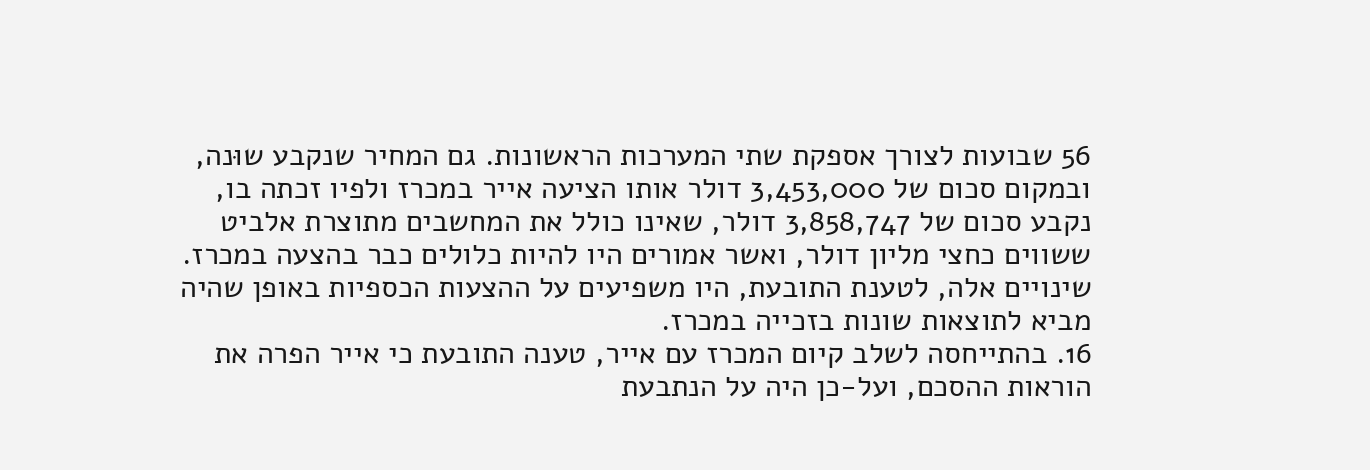56 שבועות לצורך אספקת שתי המערכות הראשונות. גם המחיר שנקבע שוּנה, ובמקום סכום של 3,453,000 דולר אותו הציעה אייר במכרז ולפיו זכתה בו, נקבע סכום של 3,858,747 דולר, שאינו כולל את המחשבים מתוצרת אלביט ששווים כחצי מליון דולר, ואשר אמורים היו להיות כלולים כבר בהצעה במכרז. שינויים אלה, לטענת התובעת, היו משפיעים על ההצעות הכספיות באופן שהיה מביא לתוצאות שונות בזכייה במכרז.
16. בהתייחסה לשלב קיום המכרז עם אייר, טענה התובעת כי אייר הפרה את הוראות ההסכם, ועל-כן היה על הנתבעת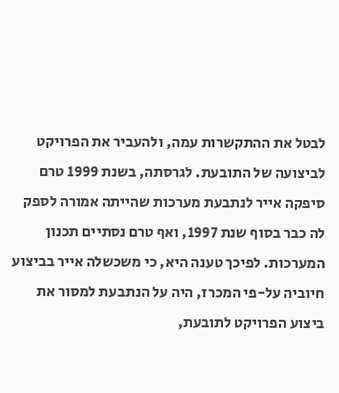לבטל את ההתקשרות עמה, ולהעביר את הפרויקט לביצועה של התובעת. לגרסתה, בשנת 1999 טרם סיפקה אייר לנתבעת מערכות שהייתה אמורה לספק לה כבר בסוף שנת 1997, ואף טרם נסתיים תכנון המערכות. לפיכך טענה היא, כי משכשלה אייר בביצוע חיוביה על-פי המכרז, היה על הנתבעת למסור את ביצוע הפרויקט לתובעת,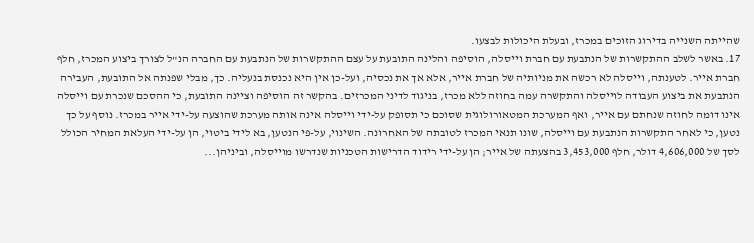שהייתה השנייה בדירוג הזוכים במכרז, ובעלת היכולות לבצעו.
17. באשר לשלב ההתקשרות של הנתבעת עם חברת וייסלה, הוסיפה והלינה התובעת על עצם ההתקשרות של הנתבעת עם החברה הנ"ל לצורך ביצוע המכרז, חלף חברת אייר. לטענתה, וייסלה לא רכשה את מניותיה של חברת אייר, אלא אך את נכסיה, ועל-כן אין היא נכנסת בנעליה. כך, מבלי שפנתה אל התובעת, העבירה הנתבעת את ביצוע העבודה לוייסלה והתקשרה עמה בחוזה ללא מכרז, בניגוד לדיני המכרזים. בהקשר זה הוסיפה וציינה התובעת, כי ההסכם שנכרת עם וייסלה אינו דומה לחוזה שנחתם עם אייר, ואף המערכת המטאורולוגית שסוכם כי תסופק על-ידי וייסלה אינה אותה מערכת שהוצעה על-ידי אייר במכרז. נוסף על כך נטען, כי לאחר התקשרות הנתבעת עם וייסלה, שונו תנאי המכרז לטובתה של האחרונה. השינוי, על-פי הנטען, בא לידי ביטוי, הן על-ידי העלאת המחיר הכולל לסך של 4,606,000 דולר, חלף 3,453,000 בהצעתה של אייר; הן על-ידי רידוד הדרישות הטכניות שנדרשו מוייסלה, וביניהן...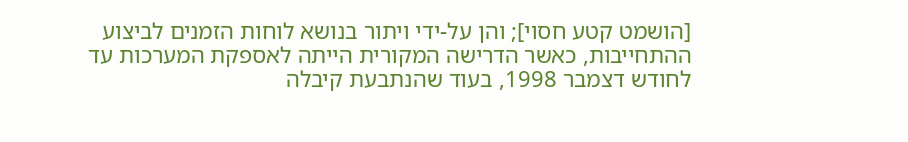[הושמט קטע חסוי]; והן על-ידי ויתור בנושא לוחות הזמנים לביצוע ההתחייבות, כאשר הדרישה המקורית הייתה לאספקת המערכות עד לחודש דצמבר 1998, בעוד שהנתבעת קיבלה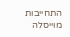התחייבות מוייסלה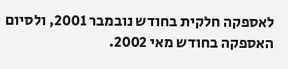לאספקה חלקית בחודש נובמבר 2001, ולסיום האספקה בחודש מאי 2002.